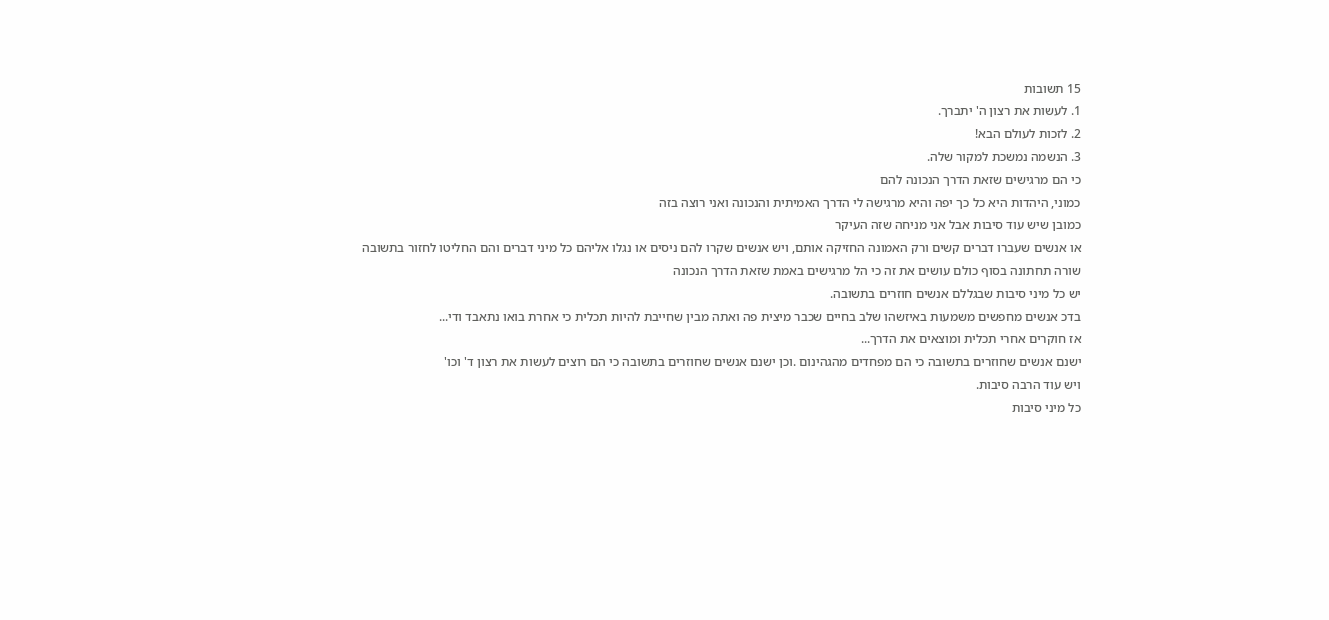15 תשובות
1. לעשות את רצון ה' יתברך.
2. לזכות לעולם הבא!
3. הנשמה נמשכת למקור שלה.
כי הם מרגישים שזאת הדרך הנכונה להם
כמוני, היהדות היא כל כך יפה והיא מרגישה לי הדרך האמיתית והנכונה ואני רוצה בזה
כמובן שיש עוד סיבות אבל אני מניחה שזה העיקר
או אנשים שעברו דברים קשים ורק האמונה החזיקה אותם, ויש אנשים שקרו להם ניסים או נגלו אליהם כל מיני דברים והם החליטו לחזור בתשובה
שורה תחתונה בסוף כולם עושים את זה כי הל מרגישים באמת שזאת הדרך הנכונה
יש כל מיני סיבות שבגללם אנשים חוזרים בתשובה.
בדכ אנשים מחפשים משמעות באיזשהו שלב בחיים שכבר מיצית פה ואתה מבין שחייבת להיות תכלית כי אחרת בואו נתאבד ודי...
אז חוקרים אחרי תכלית ומוצאים את הדרך...
ישנם אנשים שחוזרים בתשובה כי הם מפחדים מהגהינום .וכן ישנם אנשים שחוזרים בתשובה כי הם רוצים לעשות את רצון ד' וכו'
ויש עוד הרבה סיבות.
כל מיני סיבות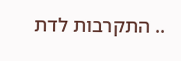.. התקרבות לדת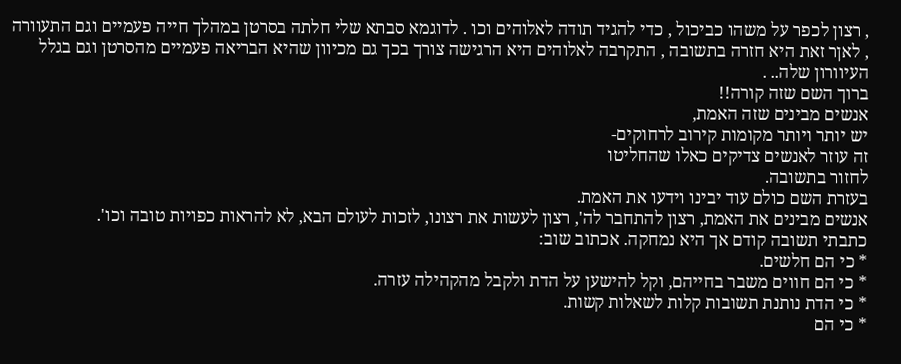, רצון לכפר על משהו כביכול , כדי להגיד תודה לאלוהים וכו . לדוגמא סבתא שלי חלתה בסרטן במהלך חייה פעמיים וגם התעוורה , לאןר זאת היא חזרה בתשובה , התקרבה לאלוהים היא הרגישה צורך בכך גם מכיוון שהיא הבריאה פעמיים מהסרטן וגם בגלל העיוורון שלה.. .
ברוך השם שזה קורה!!
אנשים מבינים שזה האמת,
יש יותר ויותר מקומות קירוב לרחוקים-
זה עוזר לאנשים צדיקים כאלו שהחליטו
לחזור בתשובה.
בעזרת השם כולם עוד יבינו וידעו את האמת.
אנשים מבינים את האמת, רצון להתחבר לה', רצון לעשות את רצונו, לזכות לעולם הבא, לא להראות כפויות טובה וכו'.
כתבתי תשובה קודם אך היא נמחקה. אכתוב שוב:
* כי הם חלשים.
* כי הם חווים משבר בחייהם, וקל להישען על הדת ולקבל מהקהילה עזרה.
* כי הדת נותנת תשובות קלות לשאלות קשות.
* כי הם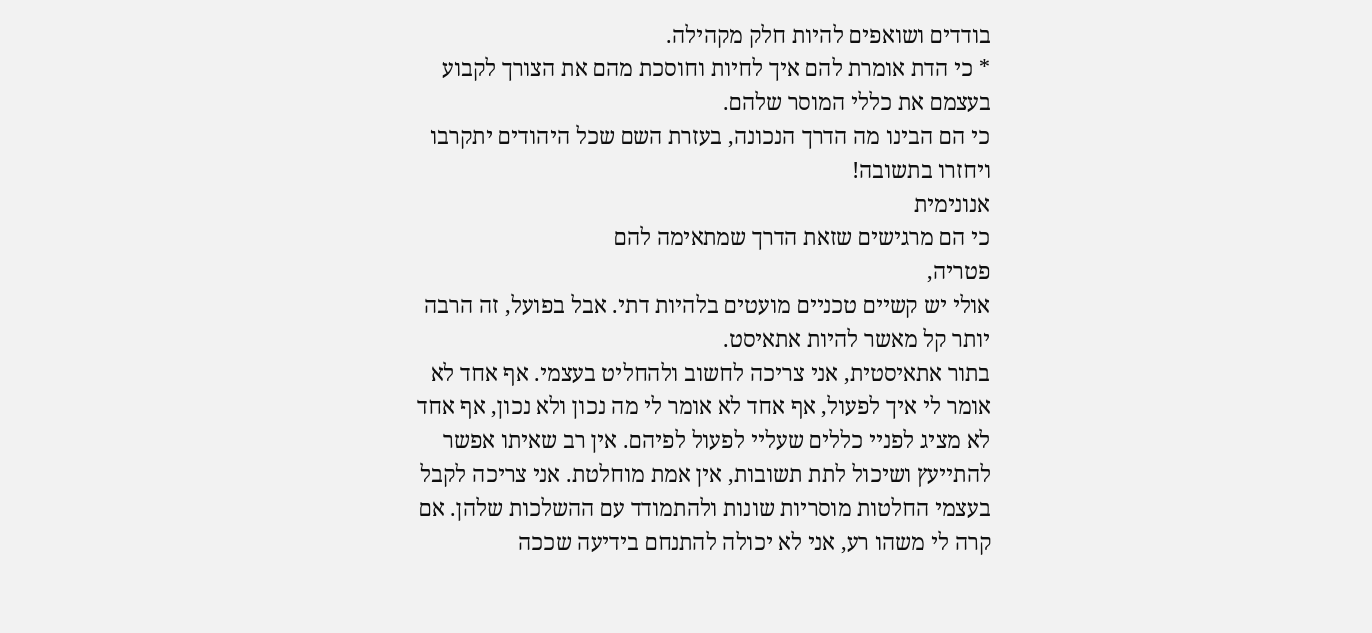בודדים ושואפים להיות חלק מקהילה.
* כי הדת אומרת להם איך לחיות וחוסכת מהם את הצורך לקבוע בעצמם את כללי המוסר שלהם.
כי הם הבינו מה הדרך הנכונה, בעזרת השם שכל היהודים יתקרבו ויחזרו בתשובה!
אנונימית
כי הם מרגישים שזאת הדרך שמתאימה להם
פטריה,
אולי יש קשיים טכניים מועטים בלהיות דתי. אבל בפועל, זה הרבה יותר קל מאשר להיות אתאיסט.
בתור אתאיסטית, אני צריכה לחשוב ולהחליט בעצמי. אף אחד לא אומר לי איך לפעול, אף אחד לא אומר לי מה נכון ולא נכון, אף אחד לא מציג לפניי כללים שעליי לפעול לפיהם. אין רב שאיתו אפשר להתייעץ ושיכול לתת תשובות, אין אמת מוחלטת. אני צריכה לקבל בעצמי החלטות מוסריות שונות ולהתמודד עם ההשלכות שלהן. אם קרה לי משהו רע, אני לא יכולה להתנחם בידיעה שככה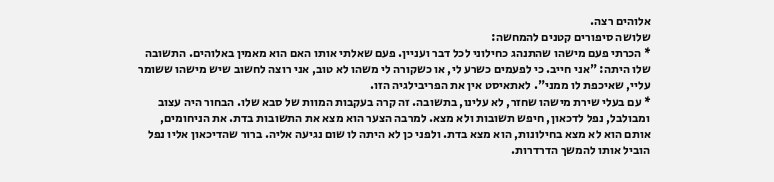אלוהים רצה.
שלושה סיפורים קטנים להמחשה:
* הכרתי פעם מישהו שהתנהג כחילוני לכל דבר ועניין. פעם שאלתי אותו האם הוא מאמין באלוהים. התשובה שלו היתה: "אני חייב. כי לפעמים כשרע לי, או כשקורה לי משהו לא טוב, אני רוצה לחשוב שיש מישהו ששומר עליי, שאיכפת לו ממני". לאתאיסט אין את הפריבילגיה הזו.
* עם בעלי שירת מישהו שחזר, לא עלינו, בתשובה. זה קרה בעקבות המוות של סבא שלו. הבחור היה עצוב ומבולבל, נפל לדכאון, חיפש תשובות ולא מצא. למרבה הצער הוא מצא את התשובות בדת. את הניחומים, אותם הוא לא מצא בחילונות, הוא מצא בדת. ולפני כן לא היתה לו שום נגיעה אליה. ברור שהדיכאון אליו נפל הוביל אותו להמשך הדרדרות.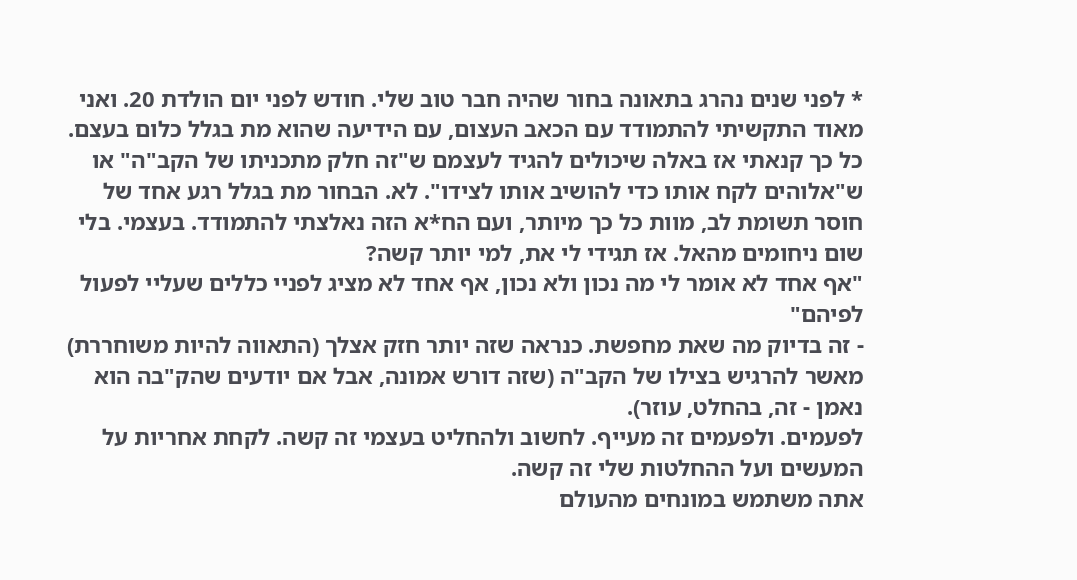* לפני שנים נהרג בתאונה בחור שהיה חבר טוב שלי. חודש לפני יום הולדת 20. ואני מאוד התקשיתי להתמודד עם הכאב העצום, עם הידיעה שהוא מת בגלל כלום בעצם. כל כך קנאתי אז באלה שיכולים להגיד לעצמם ש"זה חלק מתכניתו של הקב"ה" או ש"אלוהים לקח אותו כדי להושיב אותו לצידו". לא. הבחור מת בגלל רגע אחד של חוסר תשומת לב, מוות כל כך מיותר, ועם הח*א הזה נאלצתי להתמודד. בעצמי. בלי שום ניחומים מהאל. אז תגידי לי את, למי יותר קשה?
"אף אחד לא אומר לי מה נכון ולא נכון, אף אחד לא מציג לפניי כללים שעליי לפעול לפיהם"
- זה בדיוק מה שאת מחפשת. כנראה שזה יותר חזק אצלך (התאווה להיות משוחררת) מאשר להרגיש בצילו של הקב"ה (שזה דורש אמונה, אבל אם יודעים שהק"בה הוא נאמן - זה, בהחלט, עוזר).
לפעמים. ולפעמים זה מעייף. לחשוב ולהחליט בעצמי זה קשה. לקחת אחריות על המעשים ועל ההחלטות שלי זה קשה.
אתה משתמש במונחים מהעולם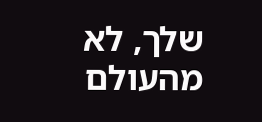שלך, לא מהעולם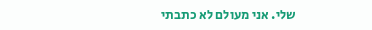שלי. אני מעולם לא כתבתי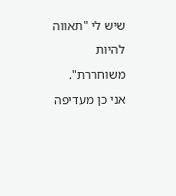שיש לי "תאווה להיות משוחררת". אני כן מעדיפה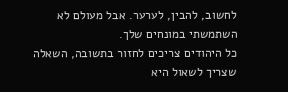לחשוב, להבין, לערער. אבל מעולם לא השתמשתי במונחים שלך.
כל היהודים צריכים לחזור בתשובה, השאלה שצריך לשאול היא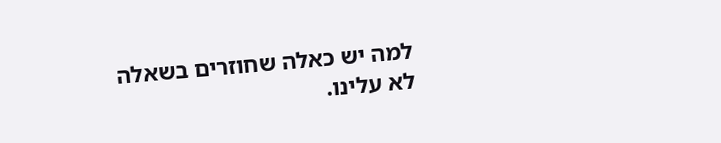למה יש כאלה שחוזרים בשאלה לא עלינו.